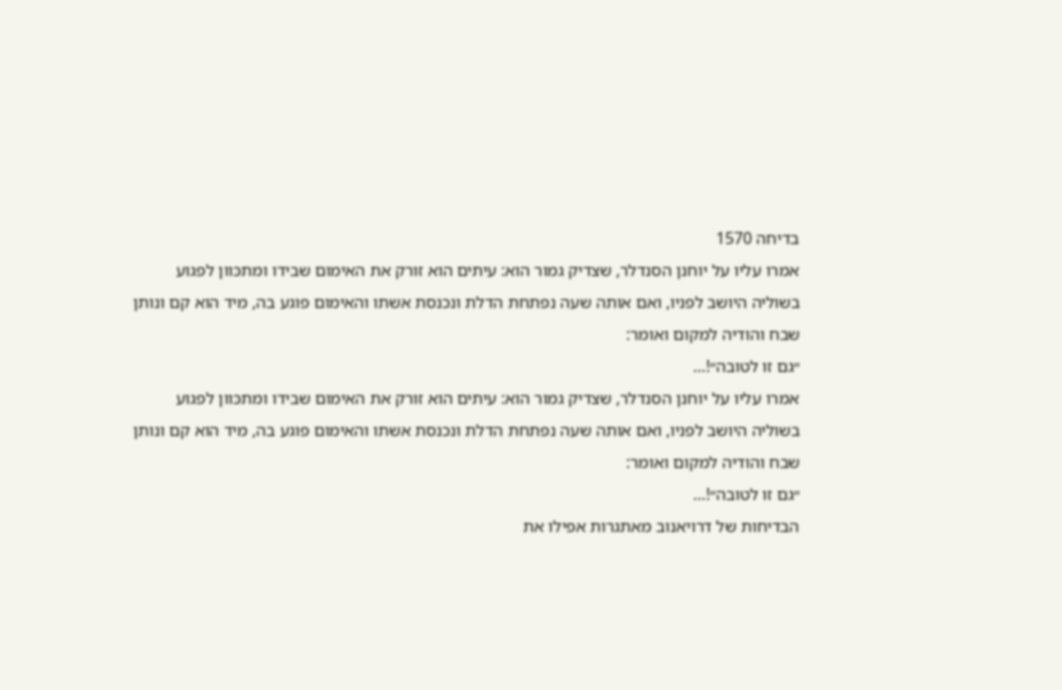בדיחה 1570
אמרו עליו על יוחנן הסנדלר, שצדיק גמור הוא: עיתים הוא זורק את האימום שבידו ומתכּוון לפגוע בשוליה היושב לפניו, ואם אותה שעה נפתחת הדלת ונכנסת אשתו והאימום פוגע בה, מיד הוא קם ונותן שבח והודיה למקום ואומר:
״גם זו לטובה״!…
אמרו עליו על יוחנן הסנדלר, שצדיק גמור הוא: עיתים הוא זורק את האימום שבידו ומתכּוון לפגוע בשוליה היושב לפניו, ואם אותה שעה נפתחת הדלת ונכנסת אשתו והאימום פוגע בה, מיד הוא קם ונותן שבח והודיה למקום ואומר:
״גם זו לטובה״!…
הבדיחות של דרויאנוב מאתגרות אפילו את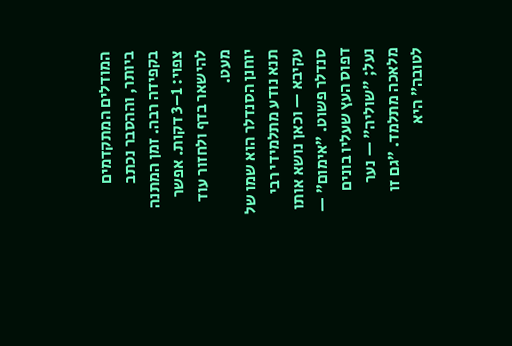המודלים המתקדמים ביותר, וההסבר נכתב בקפידה רבה. זמן המתנה צפוי: 1–3 דקות. אפשר להישאר בדף ולחזור עוד מעט.
יוחנן הסנדלר הוא שמו של תנא נודע מתלמידי רבי עקיבא — וכאן נושא אותו סנדלר פשוט. ״אימום״ — דפוס העץ שעליו בונים נעל; ״שוליה״ — נער מלאכה מתלמד. ״גם זו לטובה״ היא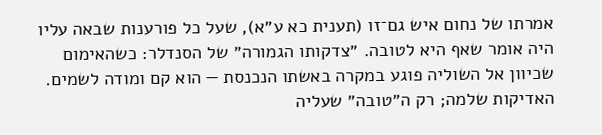אמרתו של נחום איש גם־זו (תענית כא ע״א), שעל כל פורענות שבאה עליו היה אומר שאף היא לטובה. ״צדקותו הגמורה״ של הסנדלר: כשהאימום שכיוון אל השוליה פוגע במקרה באשתו הנכנסת — הוא קם ומודה לשמים. האדיקות שלמה; רק ה״טובה״ שעליה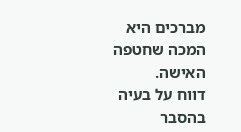מברכים היא המכה שחטפה האישה.
דווח על בעיה בהסבר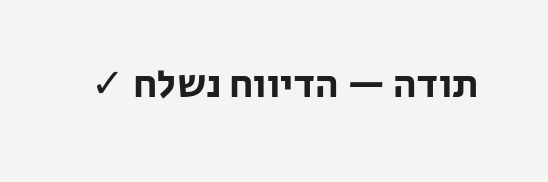תודה — הדיווח נשלח ✓